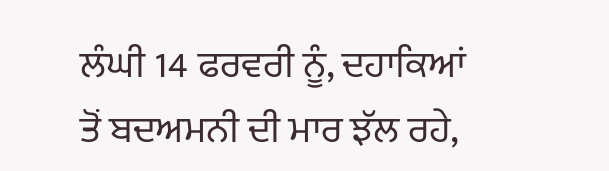ਲੰਘੀ 14 ਫਰਵਰੀ ਨੂੰ, ਦਹਾਕਿਆਂ ਤੋਂ ਬਦਅਮਨੀ ਦੀ ਮਾਰ ਝੱਲ ਰਹੇ,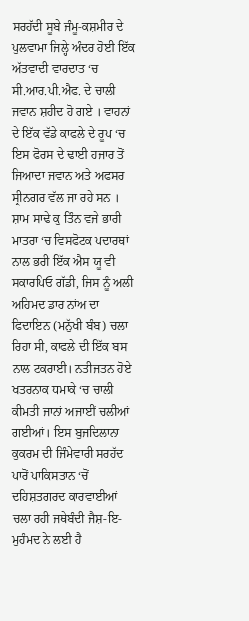ਸਰਹੱਦੀ ਸੂਬੇ ਜੰਮੂ-ਕਸ਼ਮੀਰ ਦੇ ਪੁਲਵਾਮਾ ਜਿਲ੍ਹੇ ਅੰਦਰ ਹੋਈ ਇੱਕ ਅੱਤਵਾਦੀ ਵਾਰਦਾਤ ‘ਚ ਸੀ.ਆਰ.ਪੀ.ਐਫ. ਦੇ ਚਾਲੀ ਜਵਾਨ ਸ਼ਹੀਦ ਹੋ ਗਏ । ਵਾਹਨਾਂ ਦੇ ਇੱਕ ਵੱਡੇ ਕਾਫਲੇ ਦੇ ਰੂਪ ‘ਚ ਇਸ ਫੋਰਸ ਦੇ ਢਾਈ ਹਜਾਰ ਤੋਂ ਜਿਆਦਾ ਜਵਾਨ ਅਤੇ ਅਫਸਰ ਸ੍ਰੀਨਗਰ ਵੱਲ ਜਾ ਰਹੇ ਸਨ । ਸ਼ਾਮ ਸਾਢੇ ਕੁ ਤਿੰਨ ਵਜੇ ਭਾਰੀ ਮਾਤਰਾ ‘ਚ ਵਿਸਫੋਟਕ ਪਦਾਰਥਾਂ ਨਾਲ ਭਰੀ ਇੱਕ ਐਸ ਯੂ ਵੀ ਸਕਾਰਪਿਓ ਗੱਡੀ, ਜਿਸ ਨੂੰ ਅਲੀ ਅਹਿਮਦ ਡਾਰ ਨਾਂਅ ਦਾ ਫਿਦਾਇਨ (ਮਨੁੱਖੀ ਬੰਬ) ਚਲਾ ਰਿਹਾ ਸੀ, ਕਾਫਲੇ ਦੀ ਇੱਕ ਬਸ ਨਾਲ ਟਕਰਾਈ। ਨਤੀਜਤਨ ਹੋਏ ਖਤਰਨਾਕ ਧਮਾਕੇ ‘ਚ ਚਾਲੀ ਕੀਮਤੀ ਜਾਨਾਂ ਅਜਾਈਂ ਚਲੀਆਂ ਗਈਆਂ। ਇਸ ਬੁਜਦਿਲਾਨਾ ਕੁਕਰਮ ਦੀ ਜਿੰਮੇਵਾਰੀ ਸਰਹੱਦ ਪਾਰੋਂ ਪਾਕਿਸਤਾਨ ‘ਚੋਂ ਦਹਿਸ਼ਤਗਰਦ ਕਾਰਵਾਈਆਂ ਚਲਾ ਰਹੀ ਜਥੇਬੰਦੀ ਜੈਸ਼-ਇ-ਮੁਹੰਮਦ ਨੇ ਲਈ ਹੈ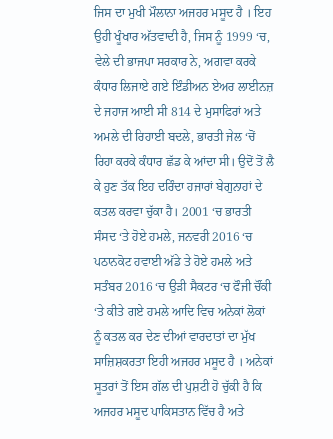ਜਿਸ ਦਾ ਮੁਖੀ ਮੌਲਾਨਾ ਅਜਹਰ ਮਸੂਦ ਹੈ । ਇਹ ਉਹੀ ਖੂੰਖਾਰ ਅੱਤਵਾਦੀ ਹੈ, ਜਿਸ ਨੂੰ 1999 ‘ਚ, ਵੇਲੇ ਦੀ ਭਾਜਪਾ ਸਰਕਾਰ ਨੇ, ਅਗਵਾ ਕਰਕੇ ਕੰਧਾਰ ਲਿਜਾਏ ਗਏ ਇੰਡੀਅਨ ਏਅਰ ਲਾਈਨਜ਼ ਦੇ ਜਹਾਜ ਆਈ ਸੀ 814 ਦੇ ਮੁਸਾਫਿਰਾਂ ਅਤੇ ਅਮਲੇ ਦੀ ਰਿਹਾਈ ਬਦਲੇ, ਭਾਰਤੀ ਜੇਲ ‘ਚੋਂ ਰਿਹਾ ਕਰਕੇ ਕੰਧਾਰ ਛੱਡ ਕੇ ਆਂਦਾ ਸੀ। ਉਦੋਂ ਤੋਂ ਲੈ ਕੇ ਹੁਣ ਤੱਕ ਇਹ ਦਰਿੰਦਾ ਹਜਾਰਾਂ ਬੇਗੁਨਾਹਾਂ ਦੇ ਕਤਲ ਕਰਵਾ ਚੁੱਕਾ ਹੈ। 2001 ‘ਚ ਭਾਰਤੀ ਸੰਸਦ ‘ਤੇ ਹੋਏ ਹਮਲੇ, ਜਨਵਰੀ 2016 ‘ਚ ਪਠਾਨਕੋਟ ਹਵਾਈ ਅੱਡੇ ਤੇ ਹੋਏ ਹਮਲੇ ਅਤੇ ਸਤੰਬਰ 2016 ‘ਚ ਉੜੀ ਸੈਕਟਰ ‘ਚ ਫੌਜੀ ਚੌਂਕੀ ‘ਤੇ ਕੀਤੇ ਗਏ ਹਮਲੇ ਆਦਿ ਵਿਚ ਅਨੇਕਾਂ ਲੋਕਾਂ ਨੂੰ ਕਤਲ ਕਰ ਦੇਣ ਦੀਆਂ ਵਾਰਦਾਤਾਂ ਦਾ ਮੁੱਖ ਸਾਜ਼ਿਸ਼ਕਰਤਾ ਇਹੀ ਅਜਹਰ ਮਸੂਦ ਹੈ । ਅਨੇਕਾਂ ਸੂਤਰਾਂ ਤੋਂ ਇਸ ਗੱਲ ਦੀ ਪੁਸ਼ਟੀ ਹੋ ਚੁੱਕੀ ਹੈ ਕਿ ਅਜਹਰ ਮਸੂਦ ਪਾਕਿਸਤਾਨ ਵਿੱਚ ਹੈ ਅਤੇ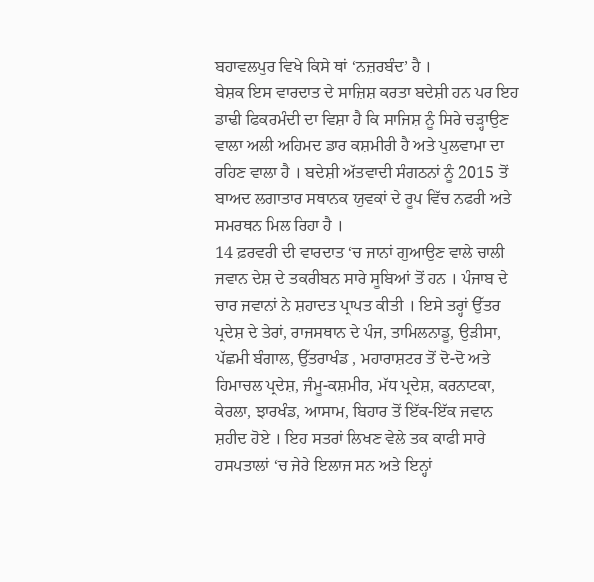ਬਹਾਵਲਪੁਰ ਵਿਖੇ ਕਿਸੇ ਥਾਂ ‘ਨਜ਼ਰਬੰਦ’ ਹੈ ।
ਬੇਸ਼ਕ ਇਸ ਵਾਰਦਾਤ ਦੇ ਸਾਜ਼ਿਸ਼ ਕਰਤਾ ਬਦੇਸ਼ੀ ਹਨ ਪਰ ਇਹ ਡਾਢੀ ਫਿਕਰਮੰਦੀ ਦਾ ਵਿਸ਼ਾ ਹੈ ਕਿ ਸਾਜਿਸ਼ ਨੂੰ ਸਿਰੇ ਚੜ੍ਹਾਉਣ ਵਾਲਾ ਅਲੀ ਅਹਿਮਦ ਡਾਰ ਕਸ਼ਮੀਰੀ ਹੈ ਅਤੇ ਪੁਲਵਾਮਾ ਦਾ ਰਹਿਣ ਵਾਲਾ ਹੈ । ਬਦੇਸ਼ੀ ਅੱਤਵਾਦੀ ਸੰਗਠਨਾਂ ਨੂੰ 2015 ਤੋਂ ਬਾਅਦ ਲਗਾਤਾਰ ਸਥਾਨਕ ਯੁਵਕਾਂ ਦੇ ਰੂਪ ਵਿੱਚ ਨਫਰੀ ਅਤੇ ਸਮਰਥਨ ਮਿਲ ਰਿਹਾ ਹੈ ।
14 ਫ਼ਰਵਰੀ ਦੀ ਵਾਰਦਾਤ ‘ਚ ਜਾਨਾਂ ਗੁਆਉਣ ਵਾਲੇ ਚਾਲੀ ਜਵਾਨ ਦੇਸ਼ ਦੇ ਤਕਰੀਬਨ ਸਾਰੇ ਸੂਬਿਆਂ ਤੋਂ ਹਨ । ਪੰਜਾਬ ਦੇ ਚਾਰ ਜਵਾਨਾਂ ਨੇ ਸ਼ਹਾਦਤ ਪ੍ਰਾਪਤ ਕੀਤੀ । ਇਸੇ ਤਰ੍ਹਾਂ ਉੱਤਰ ਪ੍ਰਦੇਸ਼ ਦੇ ਤੇਰਾਂ, ਰਾਜਸਥਾਨ ਦੇ ਪੰਜ, ਤਾਮਿਲਨਾਡੂ, ਉੜੀਸਾ, ਪੱਛਮੀ ਬੰਗਾਲ, ਉੱਤਰਾਖੰਡ , ਮਹਾਰਾਸ਼ਟਰ ਤੋਂ ਦੋ-ਦੋ ਅਤੇ ਹਿਮਾਚਲ ਪ੍ਰਦੇਸ਼, ਜੰਮੂ-ਕਸ਼ਮੀਰ, ਮੱਧ ਪ੍ਰਦੇਸ਼, ਕਰਨਾਟਕਾ, ਕੇਰਲਾ, ਝਾਰਖੰਡ, ਆਸਾਮ, ਬਿਹਾਰ ਤੋਂ ਇੱਕ-ਇੱਕ ਜਵਾਨ ਸ਼ਹੀਦ ਹੋਏ । ਇਹ ਸਤਰਾਂ ਲਿਖਣ ਵੇਲੇ ਤਕ ਕਾਫੀ ਸਾਰੇ ਹਸਪਤਾਲਾਂ ‘ਚ ਜੇਰੇ ਇਲਾਜ ਸਨ ਅਤੇ ਇਨ੍ਹਾਂ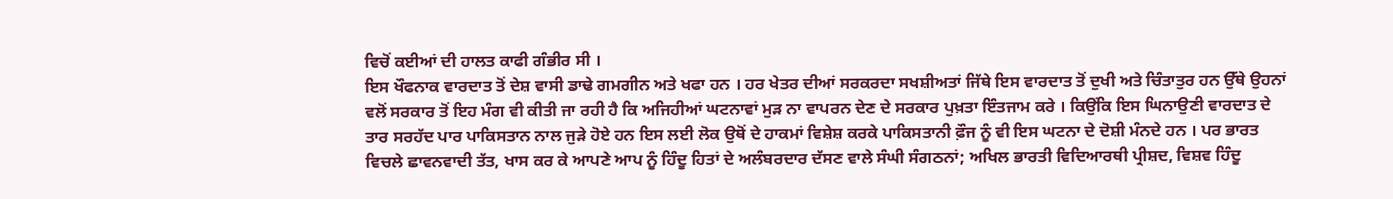ਵਿਚੋਂ ਕਈਆਂ ਦੀ ਹਾਲਤ ਕਾਫੀ ਗੰਭੀਰ ਸੀ ।
ਇਸ ਖੌਫਨਾਕ ਵਾਰਦਾਤ ਤੋਂ ਦੇਸ਼ ਵਾਸੀ ਡਾਢੇ ਗਮਗੀਨ ਅਤੇ ਖਫਾ ਹਨ । ਹਰ ਖੇਤਰ ਦੀਆਂ ਸਰਕਰਦਾ ਸਖਸ਼ੀਅਤਾਂ ਜਿੱਥੇ ਇਸ ਵਾਰਦਾਤ ਤੋਂ ਦੁਖੀ ਅਤੇ ਚਿੰਤਾਤੁਰ ਹਨ ਉੱਥੇ ਉਹਨਾਂ ਵਲੋਂ ਸਰਕਾਰ ਤੋਂ ਇਹ ਮੰਗ ਵੀ ਕੀਤੀ ਜਾ ਰਹੀ ਹੈ ਕਿ ਅਜਿਹੀਆਂ ਘਟਨਾਵਾਂ ਮੁੜ ਨਾ ਵਾਪਰਨ ਦੇਣ ਦੇ ਸਰਕਾਰ ਪੁਖ਼ਤਾ ਇੰਤਜਾਮ ਕਰੇ । ਕਿਉਂਕਿ ਇਸ ਘਿਨਾਉਣੀ ਵਾਰਦਾਤ ਦੇ ਤਾਰ ਸਰਹੱਦ ਪਾਰ ਪਾਕਿਸਤਾਨ ਨਾਲ ਜੁੜੇ ਹੋਏ ਹਨ ਇਸ ਲਈ ਲੋਕ ਉਥੋਂ ਦੇ ਹਾਕਮਾਂ ਵਿਸ਼ੇਸ਼ ਕਰਕੇ ਪਾਕਿਸਤਾਨੀ ਫ਼ੌਜ ਨੂੰ ਵੀ ਇਸ ਘਟਨਾ ਦੇ ਦੋਸ਼ੀ ਮੰਨਦੇ ਹਨ । ਪਰ ਭਾਰਤ ਵਿਚਲੇ ਛਾਵਨਵਾਦੀ ਤੱਤ, ਖਾਸ ਕਰ ਕੇ ਆਪਣੇ ਆਪ ਨੂੰ ਹਿੰਦੂ ਹਿਤਾਂ ਦੇ ਅਲੰਬਰਦਾਰ ਦੱਸਣ ਵਾਲੇ ਸੰਘੀ ਸੰਗਠਨਾਂ; ਅਖਿਲ ਭਾਰਤੀ ਵਿਦਿਆਰਥੀ ਪ੍ਰੀਸ਼ਦ, ਵਿਸ਼ਵ ਹਿੰਦੂ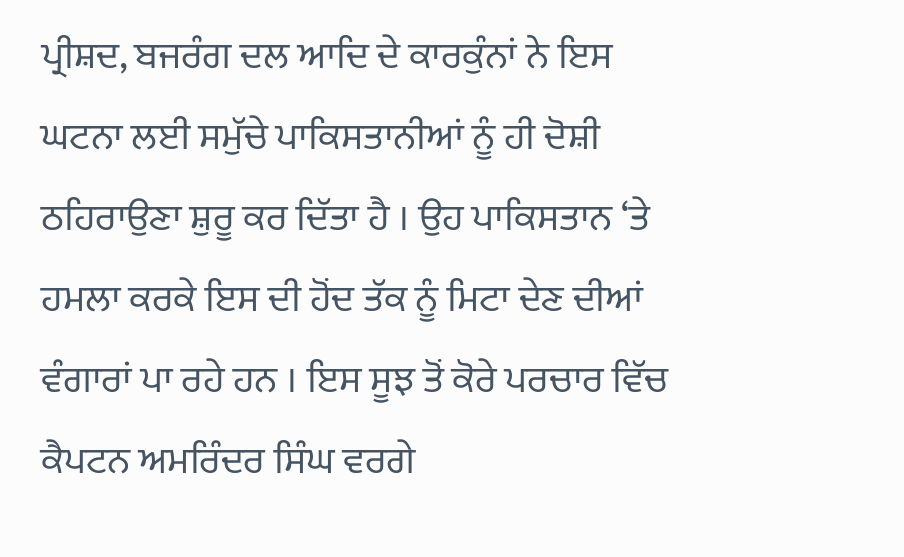ਪ੍ਰੀਸ਼ਦ, ਬਜਰੰਗ ਦਲ ਆਦਿ ਦੇ ਕਾਰਕੁੰਨਾਂ ਨੇ ਇਸ ਘਟਨਾ ਲਈ ਸਮੁੱਚੇ ਪਾਕਿਸਤਾਨੀਆਂ ਨੂੰ ਹੀ ਦੋਸ਼ੀ ਠਹਿਰਾਉਣਾ ਸ਼ੁਰੂ ਕਰ ਦਿੱਤਾ ਹੈ । ਉਹ ਪਾਕਿਸਤਾਨ ‘ਤੇ ਹਮਲਾ ਕਰਕੇ ਇਸ ਦੀ ਹੋਂਦ ਤੱਕ ਨੂੰ ਮਿਟਾ ਦੇਣ ਦੀਆਂ ਵੰਗਾਰਾਂ ਪਾ ਰਹੇ ਹਨ । ਇਸ ਸੂਝ ਤੋਂ ਕੋਰੇ ਪਰਚਾਰ ਵਿੱਚ ਕੈਪਟਨ ਅਮਰਿੰਦਰ ਸਿੰਘ ਵਰਗੇ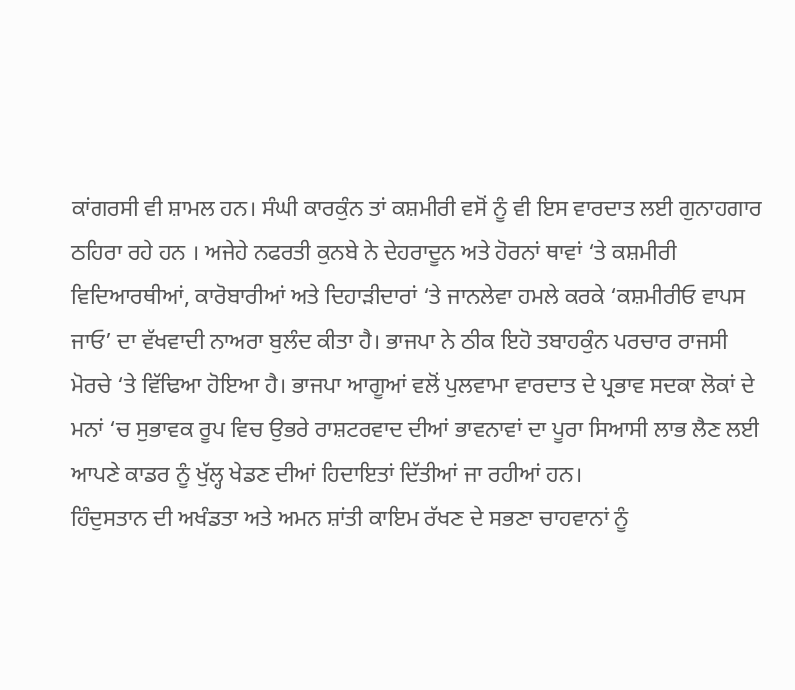ਕਾਂਗਰਸੀ ਵੀ ਸ਼ਾਮਲ ਹਨ। ਸੰਘੀ ਕਾਰਕੁੰਨ ਤਾਂ ਕਸ਼ਮੀਰੀ ਵਸੋਂ ਨੂੰ ਵੀ ਇਸ ਵਾਰਦਾਤ ਲਈ ਗੁਨਾਹਗਾਰ ਠਹਿਰਾ ਰਹੇ ਹਨ । ਅਜੇਹੇ ਨਫਰਤੀ ਕੁਨਬੇ ਨੇ ਦੇਹਰਾਦੂਨ ਅਤੇ ਹੋਰਨਾਂ ਥਾਵਾਂ ‘ਤੇ ਕਸ਼ਮੀਰੀ ਵਿਦਿਆਰਥੀਆਂ, ਕਾਰੋਬਾਰੀਆਂ ਅਤੇ ਦਿਹਾੜੀਦਾਰਾਂ ‘ਤੇ ਜਾਨਲੇਵਾ ਹਮਲੇ ਕਰਕੇ ‘ਕਸ਼ਮੀਰੀਓ ਵਾਪਸ ਜਾਓ’ ਦਾ ਵੱਖਵਾਦੀ ਨਾਅਰਾ ਬੁਲੰਦ ਕੀਤਾ ਹੈ। ਭਾਜਪਾ ਨੇ ਠੀਕ ਇਹੋ ਤਬਾਹਕੁੰਨ ਪਰਚਾਰ ਰਾਜਸੀ ਮੋਰਚੇ ‘ਤੇ ਵਿੱਢਿਆ ਹੋਇਆ ਹੈ। ਭਾਜਪਾ ਆਗੂਆਂ ਵਲੋਂ ਪੁਲਵਾਮਾ ਵਾਰਦਾਤ ਦੇ ਪ੍ਰਭਾਵ ਸਦਕਾ ਲੋਕਾਂ ਦੇ ਮਨਾਂ ‘ਚ ਸੁਭਾਵਕ ਰੂਪ ਵਿਚ ਉਭਰੇ ਰਾਸ਼ਟਰਵਾਦ ਦੀਆਂ ਭਾਵਨਾਵਾਂ ਦਾ ਪੂਰਾ ਸਿਆਸੀ ਲਾਭ ਲੈਣ ਲਈ ਆਪਣੇ ਕਾਡਰ ਨੂੰ ਖੁੱਲ੍ਹ ਖੇਡਣ ਦੀਆਂ ਹਿਦਾਇਤਾਂ ਦਿੱਤੀਆਂ ਜਾ ਰਹੀਆਂ ਹਨ।
ਹਿੰਦੁਸਤਾਨ ਦੀ ਅਖੰਡਤਾ ਅਤੇ ਅਮਨ ਸ਼ਾਂਤੀ ਕਾਇਮ ਰੱਖਣ ਦੇ ਸਭਣਾ ਚਾਹਵਾਨਾਂ ਨੂੰ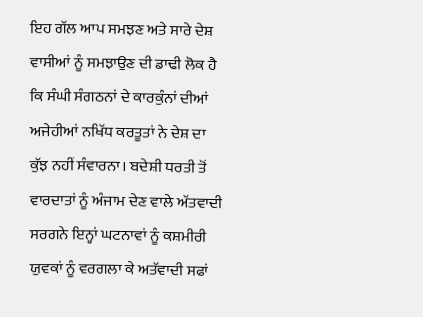ਇਹ ਗੱਲ ਆਪ ਸਮਝਣ ਅਤੇ ਸਾਰੇ ਦੇਸ਼ ਵਾਸੀਆਂ ਨੂੰ ਸਮਝਾਉਣ ਦੀ ਡਾਢੀ ਲੋਕ ਹੈ ਕਿ ਸੰਘੀ ਸੰਗਠਨਾਂ ਦੇ ਕਾਰਕੁੰਨਾਂ ਦੀਆਂ ਅਜੇਹੀਆਂ ਨਖਿੱਧ ਕਰਤੂਤਾਂ ਨੇ ਦੇਸ਼ ਦਾ ਕੁੱਝ ਨਹੀਂ ਸੰਵਾਰਨਾ। ਬਦੇਸ਼ੀ ਧਰਤੀ ਤੋਂ ਵਾਰਦਾਤਾਂ ਨੂੰ ਅੰਜਾਮ ਦੇਣ ਵਾਲੇ ਅੱਤਵਾਦੀ ਸਰਗਨੇ ਇਨ੍ਹਾਂ ਘਟਨਾਵਾਂ ਨੂੰ ਕਸ਼ਮੀਰੀ ਯੁਵਕਾਂ ਨੂੰ ਵਰਗਲਾ ਕੇ ਅਤੱਵਾਦੀ ਸਫਾਂ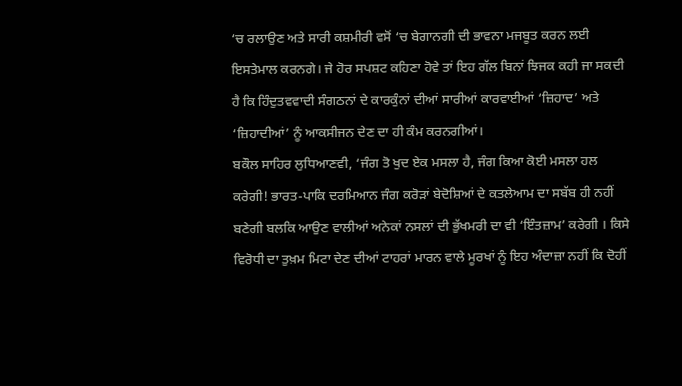‘ਚ ਰਲਾਉਣ ਅਤੇ ਸਾਰੀ ਕਸ਼ਮੀਰੀ ਵਸੋਂ ‘ਚ ਬੇਗਾਨਗੀ ਦੀ ਭਾਵਨਾ ਮਜਬੂਤ ਕਰਨ ਲਈ ਇਸਤੇਮਾਲ ਕਰਨਗੇ। ਜੇ ਹੋਰ ਸਪਸ਼ਟ ਕਹਿਣਾ ਹੋਵੇ ਤਾਂ ਇਹ ਗੱਲ ਬਿਨਾਂ ਝਿਜਕ ਕਹੀ ਜਾ ਸਕਦੀ ਹੈ ਕਿ ਹਿੰਦੁਤਵਵਾਦੀ ਸੰਗਠਨਾਂ ਦੇ ਕਾਰਕੁੰਨਾਂ ਦੀਆਂ ਸਾਰੀਆਂ ਕਾਰਵਾਈਆਂ ‘ਜ਼ਿਹਾਦ’ ਅਤੇ ‘ਜ਼ਿਹਾਦੀਆਂ’ ਨੂੰ ਆਕਸੀਜਨ ਦੇਣ ਦਾ ਹੀ ਕੰਮ ਕਰਨਗੀਆਂ।
ਬਕੌਲ ਸਾਹਿਰ ਲੁਧਿਆਣਵੀ, ‘ਜੰਗ ਤੋ ਖੁਦ ਏਕ ਮਸਲਾ ਹੈ, ਜੰਗ ਕਿਆ ਕੋਈ ਮਸਲਾ ਹਲ ਕਰੇਗੀ! ਭਾਰਤ-ਪਾਕਿ ਦਰਮਿਆਨ ਜੰਗ ਕਰੋੜਾਂ ਬੇਦੋਸ਼ਿਆਂ ਦੇ ਕਤਲੇਆਮ ਦਾ ਸਬੱਬ ਹੀ ਨਹੀਂ ਬਣੇਗੀ ਬਲਕਿ ਆਉਣ ਵਾਲੀਆਂ ਅਨੇਕਾਂ ਨਸਲਾਂ ਦੀ ਭੁੱਖਮਰੀ ਦਾ ਵੀ ‘ਇੰਤਜ਼ਾਮ’ ਕਰੇਗੀ । ਕਿਸੇ ਵਿਰੋਧੀ ਦਾ ਤੁਖ਼ਮ ਮਿਟਾ ਦੇਣ ਦੀਆਂ ਟਾਹਰਾਂ ਮਾਰਨ ਵਾਲੇ ਮੂਰਖਾਂ ਨੂੰ ਇਹ ਅੰਦਾਜ਼ਾ ਨਹੀਂ ਕਿ ਦੋਹੀਂ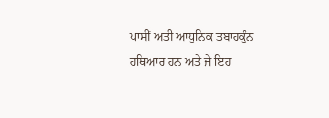ਪਾਸੀਂ ਅਤੀ ਆਧੁਨਿਕ ਤਬਾਹਕੁੰਨ ਹਥਿਆਰ ਹਨ ਅਤੇ ਜੇ ਇਹ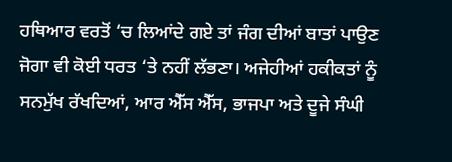ਹਥਿਆਰ ਵਰਤੋਂ ‘ਚ ਲਿਆਂਦੇ ਗਏ ਤਾਂ ਜੰਗ ਦੀਆਂ ਬਾਤਾਂ ਪਾਉਣ ਜੋਗਾ ਵੀ ਕੋਈ ਧਰਤ ‘ਤੇ ਨਹੀਂ ਲੱਭਣਾ। ਅਜੇਹੀਆਂ ਹਕੀਕਤਾਂ ਨੂੰ ਸਨਮੁੱਖ ਰੱਖਦਿਆਂ, ਆਰ ਐੱਸ ਐੱਸ, ਭਾਜਪਾ ਅਤੇ ਦੂਜੇ ਸੰਘੀ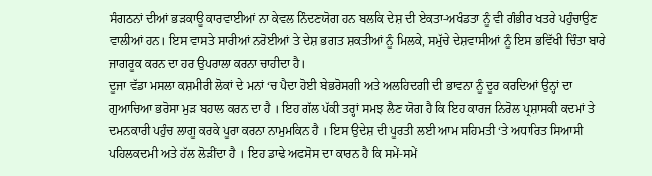ਸੰਗਠਨਾਂ ਦੀਆਂ ਭੜਕਾਊ ਕਾਰਵਾਈਆਂ ਨਾ ਕੇਵਲ ਨਿੰਦਣਯੋਗ ਹਨ ਬਲਕਿ ਦੇਸ਼ ਦੀ ਏਕਤਾ-ਅਖੰਡਤਾ ਨੂੰ ਵੀ ਗੰਭੀਰ ਖਤਰੇ ਪਹੁੰਚਾਉਣ ਵਾਲੀਆਂ ਹਨ। ਇਸ ਵਾਸਤੇ ਸਾਰੀਆਂ ਨਰੋਈਆਂ ਤੇ ਦੇਸ਼ ਭਗਤ ਸ਼ਕਤੀਆਂ ਨੂੰ ਮਿਲਕੇ, ਸਮੁੱਚੇ ਦੇਸ਼ਵਾਸੀਆਂ ਨੂੰ ਇਸ ਭਵਿੱਖੀ ਚਿੰਤਾ ਬਾਰੇ ਜਾਗਰੂਕ ਕਰਨ ਦਾ ਹਰ ਉਪਰਾਲਾ ਕਰਨਾ ਚਾਹੀਦਾ ਹੈ।
ਦੂਜਾ ਵੱਡਾ ਮਸਲਾ ਕਸ਼ਮੀਰੀ ਲੋਕਾਂ ਦੇ ਮਨਾਂ ‘ਚ ਪੈਦਾ ਹੋਈ ਬੇਭਰੋਸਗੀ ਅਤੇ ਅਲਹਿਦਗੀ ਦੀ ਭਾਵਨਾ ਨੂੰ ਦੂਰ ਕਰਦਿਆਂ ਉਨ੍ਹਾਂ ਦਾ ਗੁਆਚਿਆ ਭਰੋਸਾ ਮੁੜ ਬਹਾਲ ਕਰਨ ਦਾ ਹੈ । ਇਹ ਗੱਲ ਪੱਕੀ ਤਰ੍ਹਾਂ ਸਮਝ ਲੈਣ ਯੋਗ ਹੈ ਕਿ ਇਹ ਕਾਰਜ ਨਿਰੋਲ ਪ੍ਰਸ਼ਾਸਕੀ ਕਦਮਾਂ ਤੇ ਦਮਨਕਾਰੀ ਪਹੁੰਚ ਲਾਗੂ ਕਰਕੇ ਪੂਰਾ ਕਰਨਾ ਨਾਮੁਮਕਿਨ ਹੈ । ਇਸ ਉਦੇਸ਼ ਦੀ ਪੂਰਤੀ ਲਈ ਆਮ ਸਹਿਮਤੀ ‘ਤੇ ਅਧਾਰਿਤ ਸਿਆਸੀ ਪਹਿਲਕਦਮੀ ਅਤੇ ਹੱਲ ਲੋੜੀਂਦਾ ਹੈ । ਇਹ ਡਾਢੇ ਅਫਸੋਸ ਦਾ ਕਾਰਨ ਹੈ ਕਿ ਸਮੇਂ-ਸਮੇਂ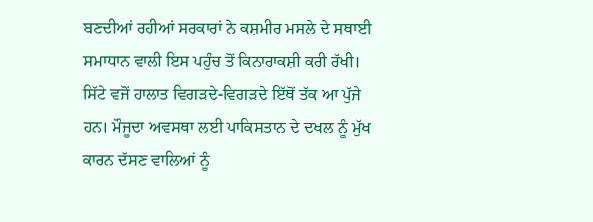ਬਣਦੀਆਂ ਰਹੀਆਂ ਸਰਕਾਰਾਂ ਨੇ ਕਸ਼ਮੀਰ ਮਸਲੇ ਦੇ ਸਥਾਈ ਸਮਾਧਾਨ ਵਾਲੀ ਇਸ ਪਹੁੰਚ ਤੋਂ ਕਿਨਾਰਾਕਸ਼ੀ ਕਰੀ ਰੱਖੀ। ਸਿੱਟੇ ਵਜੋਂ ਹਾਲਾਤ ਵਿਗੜਦੇ-ਵਿਗੜਦੇ ਇੱਥੋਂ ਤੱਕ ਆ ਪੁੱਜੇ ਹਨ। ਮੌਜੂਦਾ ਅਵਸਥਾ ਲਈ ਪਾਕਿਸਤਾਨ ਦੇ ਦਖਲ ਨੂੰ ਮੁੱਖ ਕਾਰਨ ਦੱਸਣ ਵਾਲਿਆਂ ਨੂੰ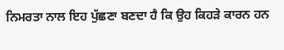ਨਿਮਰਤਾ ਨਾਲ ਇਹ ਪੁੱਛਣਾ ਬਣਦਾ ਹੈ ਕਿ ਉਹ ਕਿਹੜੇ ਕਾਰਨ ਹਨ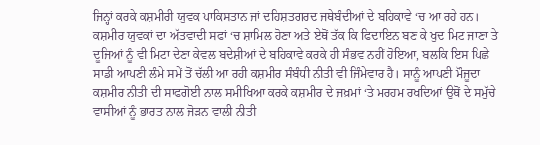ਜਿਨ੍ਹਾਂ ਕਰਕੇ ਕਸ਼ਮੀਰੀ ਯੁਵਕ ਪਾਕਿਸਤਾਨ ਜਾਂ ਦਹਿਸ਼ਤਗਰਦ ਜਥੇਬੰਦੀਆਂ ਦੇ ਬਹਿਕਾਵੇ ‘ਚ ਆ ਰਹੇ ਹਨ। ਕਸ਼ਮੀਰ ਯੁਵਕਾਂ ਦਾ ਅੱਤਵਾਦੀ ਸਫਾਂ ‘ਚ ਸ਼ਾਮਿਲ ਹੋਣਾ ਅਤੇ ਏਥੋਂ ਤੱਕ ਕਿ ਫਿਦਾਇਨ ਬਣ ਕੇ ਖੁਦ ਮਿਟ ਜਾਣਾ ਤੇ ਦੂਜਿਆਂ ਨੂੰ ਵੀ ਮਿਟਾ ਦੇਣਾ ਕੇਵਲ ਬਦੇਸ਼ੀਆਂ ਦੇ ਬਹਿਕਾਵੇ ਕਰਕੇ ਹੀ ਸੰਭਵ ਨਹੀਂ ਹੋਇਆ, ਬਲਕਿ ਇਸ ਪਿਛੇ ਸਾਡੀ ਆਪਣੀ ਲੰਮੇ ਸਮੇਂ ਤੋਂ ਚੱਲੀ ਆ ਰਹੀ ਕਸ਼ਮੀਰ ਸੰਬੰਧੀ ਨੀਤੀ ਵੀ ਜਿੰਮੇਵਾਰ ਹੈ। ਸਾਨੂੰ ਆਪਣੀ ਮੌਜੂਦਾ ਕਸ਼ਮੀਰ ਨੀਤੀ ਦੀ ਸਾਫਗੋਈ ਨਾਲ ਸਮੀਖਿਆ ਕਰਕੇ ਕਸ਼ਮੀਰ ਦੇ ਜਖ਼ਮਾਂ ‘ਤੇ ਮਰਹਮ ਰਖਦਿਆਂ ਉਥੋਂ ਦੇ ਸਮੁੱਚੇ ਵਾਸੀਆਂ ਨੂੰ ਭਾਰਤ ਨਾਲ ਜੋੜਨ ਵਾਲੀ ਨੀਤੀ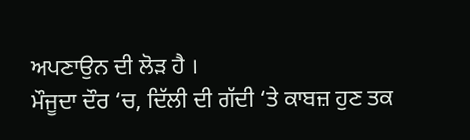ਅਪਣਾਉਨ ਦੀ ਲੋੜ ਹੈ ।
ਮੌਜੂਦਾ ਦੌਰ ‘ਚ, ਦਿੱਲੀ ਦੀ ਗੱਦੀ ‘ਤੇ ਕਾਬਜ਼ ਹੁਣ ਤਕ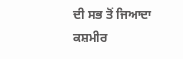ਦੀ ਸਭ ਤੋਂ ਜਿਆਦਾ ਕਸ਼ਮੀਰ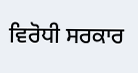ਵਿਰੋਧੀ ਸਰਕਾਰ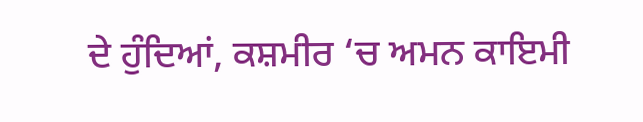ਦੇ ਹੁੰਦਿਆਂ, ਕਸ਼ਮੀਰ ‘ਚ ਅਮਨ ਕਾਇਮੀ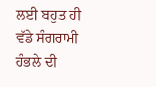ਲਈ ਬਹੁਤ ਹੀ ਵੱਡੇ ਸੰਗਰਾਮੀ ਹੰਭਲੇ ਦੀ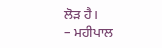ਲੋੜ ਹੈ।
– ਮਹੀਪਾਲ